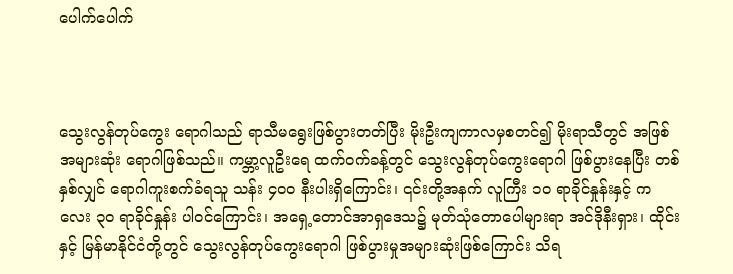ပေါက်ပေါက်



သွေးလွန်တုပ်ကွေး ရောဂါသည် ရာသီမရွေးဖြစ်ပွားတတ်ပြီး မိုးဦးကျကာလမှစတင်၍ မိုးရာသီတွင် အဖြစ် အများဆုံး ရောဂါဖြစ်သည်။ ကမ္ဘာ့လူဦးရေ ထက်ဝက်ခန့်တွင် သွေးလွန်တုပ်ကွေးရောဂါ ဖြစ်ပွားနေပြီး တစ်နှစ်လျှင် ရောဂါကူးစက်ခံရသူ သန်း ၄၀၀ နီးပါးရှိကြောင်း၊ ၎င်းတို့အနက် လူကြီး ၁၀ ရာခိုင်နှုန်းနှင့် ကလေး ၃၀ ရာခိုင်နှုန်း ပါဝင်ကြောင်း၊ အရှေ့တောင်အာရှဒေသ၌ မုတ်သုံတောပေါများရာ အင်ဒိုနီးရှား၊ ထိုင်းနှင့် မြန်မာနိုင်ငံတို့တွင် သွေးလွန်တုပ်ကွေးရောဂါ ဖြစ်ပွားမှုအများဆုံးဖြစ်ကြောင်း သိရ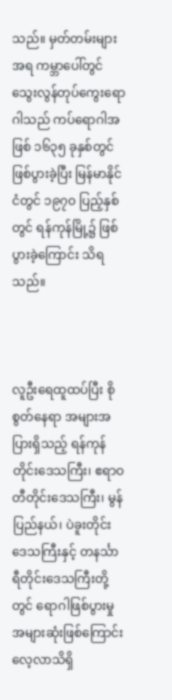သည်။ မှတ်တမ်းများအရ ကမ္ဘာပေါ်တွင် သွေးလွန်တုပ်ကွေးရောဂါသည် ကပ်ရောဂါအဖြစ် ၁၆၃၅ ခုနှစ်တွင် ဖြစ်ပွားခဲ့ပြီး မြန်မာနိုင်ငံတွင် ၁၉၇၀ ပြည့်နှစ်တွင် ရန်ကုန်မြို့၌ ဖြစ်ပွားခဲ့ကြောင်း သိရသည်။



လူဦးရေထူထပ်ပြီး စိုစွတ်နေရာ အများအပြားရှိသည့် ရန်ကုန်တိုင်းဒေသကြီး၊ ဧရာဝတီတိုင်းဒေသကြီး၊ မွန်ပြည်နယ်၊ ပဲခူးတိုင်းဒေသကြီးနှင့် တနင်္သာရီတိုင်းဒေသကြီးတို့တွင် ရောဂါဖြစ်ပွားမှု အများဆုံးဖြစ်ကြောင်း လေ့လာသိရှိ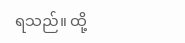ရသည်။ ထို့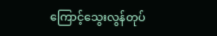ကြောင့်သွေးလွန်တုပ်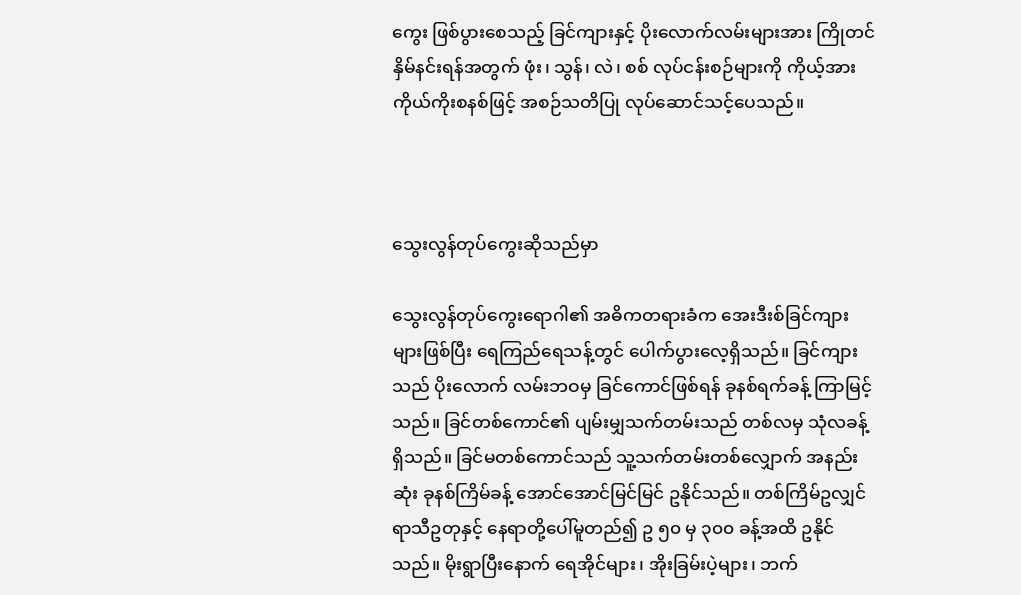ကွေး ဖြစ်ပွားစေသည့် ခြင်ကျားနှင့် ပိုးလောက်လမ်းများအား ကြိုတင်နှိမ်နင်းရန်အတွက် ဖုံး၊ သွန်၊ လဲ၊ စစ် လုပ်ငန်းစဉ်များကို ကိုယ့်အားကိုယ်ကိုးစနစ်ဖြင့် အစဉ်သတိပြု လုပ်ဆောင်သင့်ပေသည်။



သွေးလွန်တုပ်ကွေးဆိုသည်မှာ

သွေးလွန်တုပ်ကွေးရောဂါ၏ အဓိကတရားခံက အေးဒီးစ်ခြင်ကျားများဖြစ်ပြီး ရေကြည်ရေသန့်တွင် ပေါက်ပွားလေ့ရှိသည်။ ခြင်ကျားသည် ပိုးလောက် လမ်းဘဝမှ ခြင်ကောင်ဖြစ်ရန် ခုနစ်ရက်ခန့် ကြာမြင့်သည်။ ခြင်တစ်ကောင်၏ ပျမ်းမျှသက်တမ်းသည် တစ်လမှ သုံလခန့်ရှိသည်။ ခြင်မတစ်ကောင်သည် သူ့သက်တမ်းတစ်လျှောက် အနည်းဆုံး ခုနစ်ကြိမ်ခန့် အောင်အောင်မြင်မြင် ဥနိုင်သည်။ တစ်ကြိမ်ဥလျှင် ရာသီဥတုနှင့် နေရာတို့ပေါ်မူတည်၍ ဥ ၅၀ မှ ၃၀၀ ခန့်အထိ ဥနိုင်သည်။ မိုးရွာပြီးနောက် ရေအိုင်များ၊ အိုးခြမ်းပဲ့များ၊ ဘက်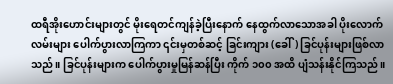ထရီအိုးဟောင်းများတွင် မိုးရေတင်ကျန်ခဲ့ပြီးနောက် နေထွက်လာသောအခါ ပိုးလောက်လမ်းများ ပေါက်ပွားလာကြကာ ၎င်းမှတစ်ဆင့် ခြင်းကျား (ခေါ်) ခြင်ပုန်းများဖြစ်လာသည်။ ခြင်ပုန်းများက ပေါက်ပွားမှုမြန်ဆန်ပြီး ကိုက် ၁၀၀ အထိ ပျံသန်းနိုင်ကြသည်။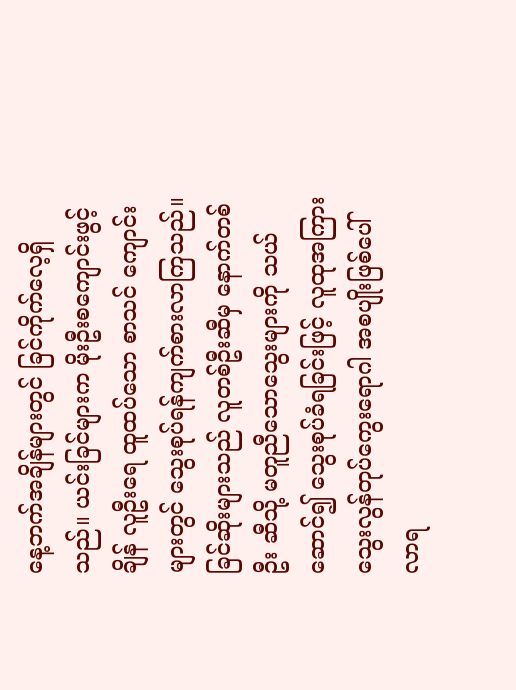နေ့ဘက်အချိန်များတွင် ခြင်ကိုက်လေ့ရှိသည်။ ယင်းခြင်များက မိုးဦးစကျောင်းဖွင့်ချိန် လူဦးရေ ထူထပ်သော စာသင် ကျောင်းများတွင် သွေးစုပ်ရန်ကျက်စားလာကြသည်။ ခြင်ဆိုးများသည် လူတစ်ဦးဆီမှ နောက်တစ်ဦး ဆီသို့ မတူညီသောသွေးများကို သယ်ဆောင်၍ သွေးစုပ်ခံရခြင်းဖြင့် လူထုအကြား သွေးလွန်တုပ်ကွေးရောဂါ အစပျိုးဖြစ်ပေါ်လာရ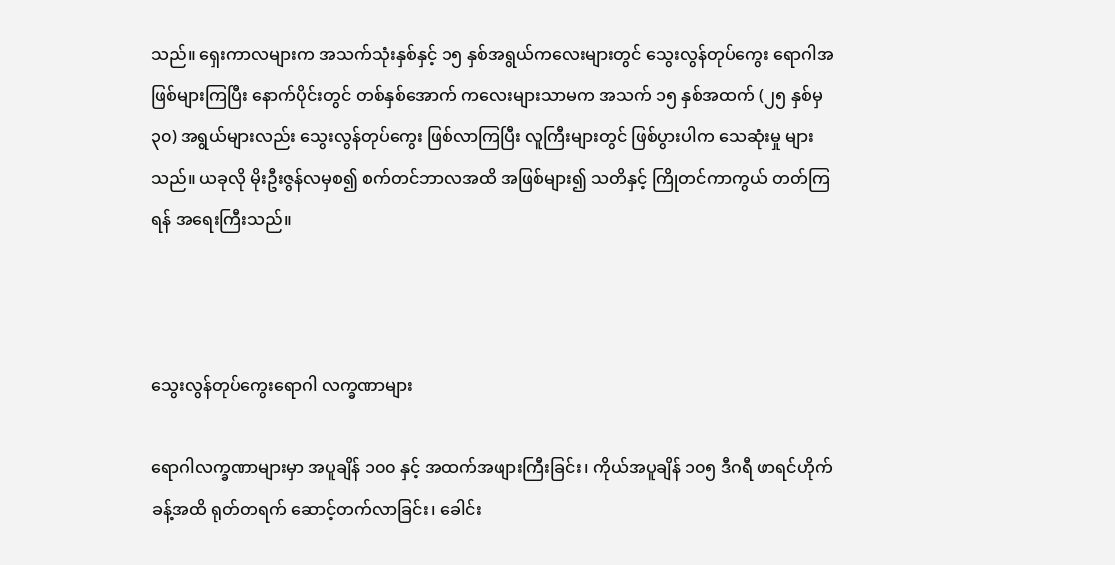သည်။ ရှေးကာလများက အသက်သုံးနှစ်နှင့် ၁၅ နှစ်အရွယ်ကလေးများတွင် သွေးလွန်တုပ်ကွေး ရောဂါအဖြစ်များကြပြီး နောက်ပိုင်းတွင် တစ်နှစ်အောက် ကလေးများသာမက အသက် ၁၅ နှစ်အထက် (၂၅ နှစ်မှ ၃၀) အရွယ်များလည်း သွေးလွန်တုပ်ကွေး ဖြစ်လာကြပြီး လူကြီးများတွင် ဖြစ်ပွားပါက သေဆုံးမှု များသည်။ ယခုလို မိုးဦးဇွန်လမှစ၍ စက်တင်ဘာလအထိ အဖြစ်များ၍ သတိနှင့် ကြိုတင်ကာကွယ် တတ်ကြရန် အရေးကြီးသည်။



သွေးလွန်တုပ်ကွေးရောဂါ လက္ခဏာများ

ရောဂါလက္ခဏာများမှာ အပူချိန် ၁၀၀ နှင့် အထက်အဖျားကြီးခြင်း၊ ကိုယ်အပူချိန် ၁၀၅ ဒီဂရီ ဖာရင်ဟိုက်ခန့်အထိ ရုတ်တရက် ဆောင့်တက်လာခြင်း၊ ခေါင်း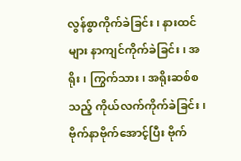လွန်စွာကိုက်ခဲခြင်း၊ နားထင်များ နာကျင်ကိုက်ခဲခြင်း၊ အရိုး၊ ကြွက်သား၊ အရိုးဆစ်စသည့် ကိုယ်လက်ကိုက်ခဲခြင်း၊ ဗိုက်နာဗိုက်အောင့်ပြီး ဗိုက်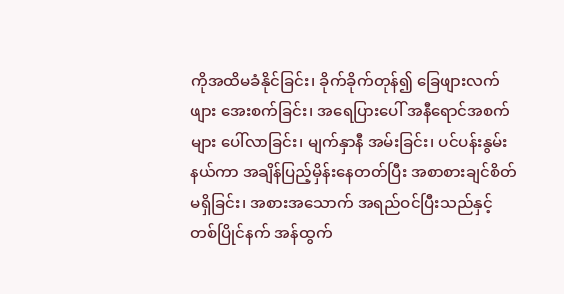ကိုအထိမခံနိုင်ခြင်း၊ ခိုက်ခိုက်တုန်၍ ခြေဖျားလက်ဖျား အေးစက်ခြင်း၊ အရေပြားပေါ် အနီရောင်အစက်များ ပေါ်လာခြင်း၊ မျက်နှာနီ အမ်းခြင်း၊ ပင်ပန်းနွမ်းနယ်ကာ အချိန်ပြည့်မှိန်းနေတတ်ပြီး အစာစားချင်စိတ်မရှိခြင်း၊ အစားအသောက် အရည်ဝင်ပြီးသည်နှင့် တစ်ပြိုင်နက် အန်ထွက်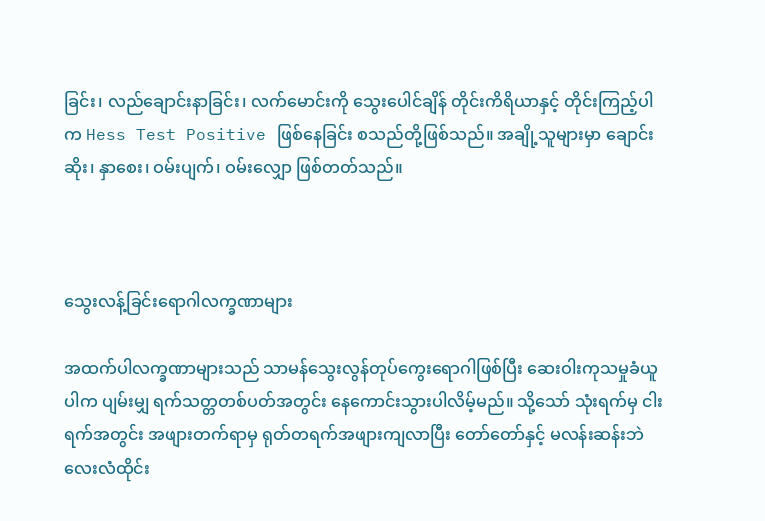ခြင်း၊ လည်ချောင်းနာခြင်း၊ လက်မောင်းကို သွေးပေါင်ချိန် တိုင်းကိရိယာနှင့် တိုင်းကြည့်ပါက Hess Test Positive ဖြစ်နေခြင်း စသည်တို့ဖြစ်သည်။ အချို့သူများမှာ ချောင်းဆိုး၊ နှာစေး၊ ဝမ်းပျက်၊ ဝမ်းလျှော ဖြစ်တတ်သည်။



သွေးလန့်ခြင်းရောဂါလက္ခဏာများ

အထက်ပါလက္ခဏာများသည် သာမန်သွေးလွန်တုပ်ကွေးရောဂါဖြစ်ပြီး ဆေးဝါးကုသမှုခံယူပါက ပျမ်းမျှ ရက်သတ္တတစ်ပတ်အတွင်း နေကောင်းသွားပါလိမ့်မည်။ သို့သော် သုံးရက်မှ ငါးရက်အတွင်း အဖျားတက်ရာမှ ရုတ်တရက်အဖျားကျလာပြီး တော်တော်နှင့် မလန်းဆန်းဘဲ လေးလံထိုင်း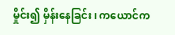မှိုင်း၍ မှိန်းနေခြင်း၊ ကယောင်က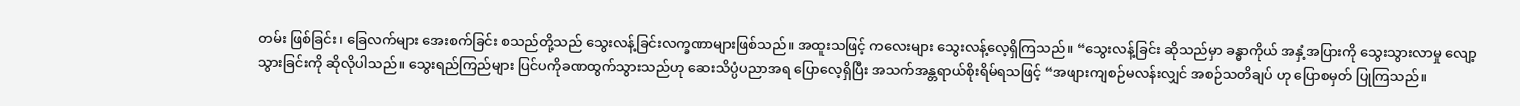တမ်း ဖြစ်ခြင်း၊ ခြေလက်များ အေးစက်ခြင်း စသည်တို့သည် သွေးလန့်ခြင်းလက္ခဏာများဖြစ်သည်။ အထူးသဖြင့် ကလေးများ သွေးလန့်လေ့ရှိကြသည်။ “သွေးလန့်ခြင်း ဆိုသည်မှာ ခန္ဓာကိုယ် အနှံ့အပြားကို သွေးသွားလာမှု လျော့သွားခြင်းကို ဆိုလိုပါသည်။ သွေးရည်ကြည်များ ပြင်ပကိုခဏထွက်သွားသည်ဟု ဆေးသိပ္ပံပညာအရ ပြောလေ့ရှိပြီး အသက်အန္တရာယ်စိုးရိမ်ရသဖြင့် “အဖျားကျစဉ်မလန်းလျှင် အစဉ်သတိချပ် ဟု ပြောစမှတ် ပြုကြသည်။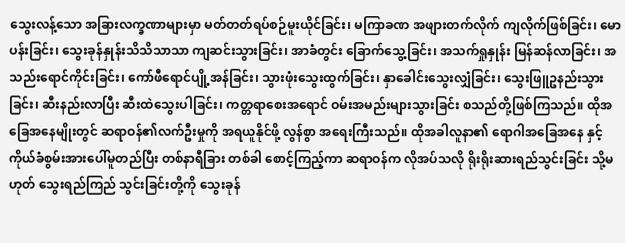သွေးလန့်သော အခြားလက္ခဏာများမှာ မတ်တတ်ရပ်စဉ်မူးယိုင်ခြင်း၊ မကြာခဏ အဖျားတက်လိုက် ကျလိုက်ဖြစ်ခြင်း၊ မောပန်းခြင်း၊ သွေးခုန်နှုန်းသိသိသာသာ ကျဆင်းသွားခြင်း၊ အာခံတွင်း ခြောက်သွေ့ခြင်း၊ အသက်ရှုနှုန်း မြန်ဆန်လာခြင်း၊ အသည်းရောင်ကိုင်းခြင်း၊ ကော်ဖီရောင်ပျို့အန်ခြင်း၊ သွားဖုံးသွေးထွက်ခြင်း၊ နှာခေါင်းသွေးလျှံခြင်း၊ သွေးဖြူဥနည်းသွားခြင်း၊ ဆီးနည်းလာပြီး ဆီးထဲသွေးပါခြင်း၊ ကတ္တရာစေးအရောင် ဝမ်းအမည်းများသွားခြင်း စသည်တို့ဖြစ်ကြသည်။ ထိုအခြေအနေမျိုးတွင် ဆရာဝန်၏လက်ဦးမှုကို အရယူနိုင်ဖို့ လွန်စွာ အရေးကြီးသည်။ ထိုအခါလူနာ၏ ရောဂါအခြေအနေ နှင့် ကိုယ်ခံစွမ်းအားပေါ်မူတည်ပြီး တစ်နာရီခြား တစ်ခါ စောင့်ကြည့်ကာ ဆရာဝန်က လိုအပ်သလို ရိုးရိုးဆားရည်သွင်းခြင်း သို့မဟုတ် သွေးရည်ကြည် သွင်းခြင်းတို့ကို သွေးခုန်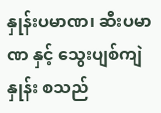နှုန်းပမာဏ၊ ဆီးပမာဏ နှင့် သွေးပျစ်ကျဲနှုန်း စသည်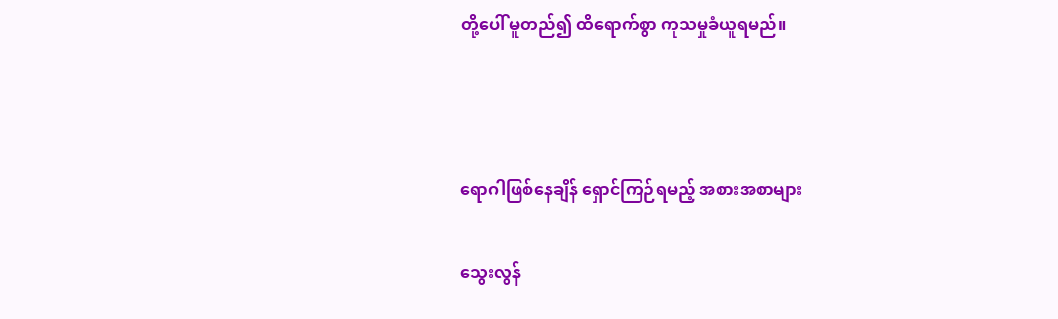တို့ပေါ် မူတည်၍ ထိရောက်စွာ ကုသမှုခံယူရမည်။



ရောဂါဖြစ်နေချိန် ရှောင်ကြဉ်ရမည့် အစားအစာများ

သွေးလွန်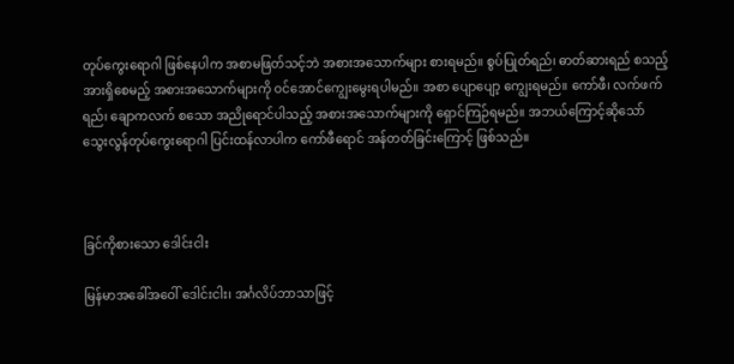တုပ်ကွေးရောဂါ ဖြစ်နေပါက အစာမဖြတ်သင့်ဘဲ အစားအသောက်များ စားရမည်။ စွပ်ပြုတ်ရည်၊ ဓာတ်ဆားရည် စသည့်အားရှိစေမည့် အစားအသောက်များကို ဝင်အောင်ကျွေးမွေးရပါမည်။ အစာ ပျောပျော့ ကျွေးရမည်။ ကော်ဖီ၊ လက်ဖက်ရည်၊ ချောကလက် စသော အညိုရောင်ပါသည့် အစားအသောက်များကို ရှောင်ကြဉ်ရမည်။ အဘယ်ကြောင့်ဆိုသော် သွေးလွန်တုပ်ကွေးရောဂါ ပြင်းထန်လာပါက ကော်ဖီရောင် အန်တတ်ခြင်းကြောင့် ဖြစ်သည်။



ခြင်ကိုစားသော ဒေါင်းငါး

မြန်မာအခေါ်အဝေါ် ဒေါင်းငါး၊ အင်္ဂလိပ်ဘာသာဖြင့်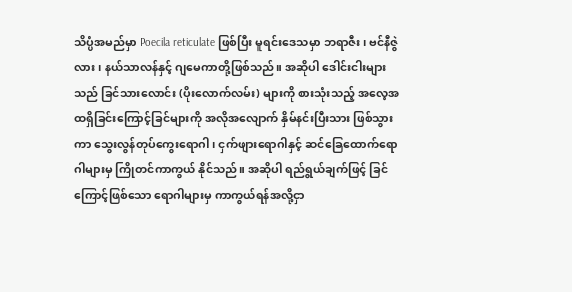သိပ္ပံအမည်မှာ Poecila reticulate ဖြစ်ပြီး မူရင်းဒေသမှာ ဘရာဇီး၊ ဗင်နီဇွဲလား၊ နယ်သာလန်နှင့် ဂျမေကာတို့ဖြစ်သည်။ အဆိုပါ ဒေါင်းငါးများသည် ခြင်သားလောင်း (ပိုးလောက်လမ်း) များကို စားသုံးသည့် အလေ့အထရှိခြင်းကြောင့်ခြင်များကို အလိုအလျောက် နှိမ်နင်းပြီးသား ဖြစ်သွားကာ သွေးလွန်တုပ်ကွေးရောဂါ၊ ငှက်ဖျားရောဂါနှင့် ဆင်ခြေထောက်ရောဂါများမှ ကြိုတင်ကာကွယ် နိုင်သည်။ အဆိုပါ ရည်ရွယ်ချက်ဖြင့် ခြင်ကြောင့်ဖြစ်သော ရောဂါများမှ ကာကွယ်ရန်အလို့ငှာ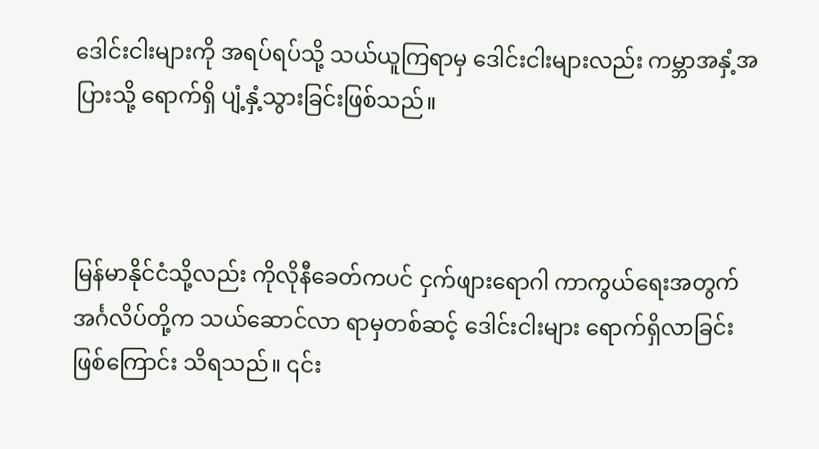ဒေါင်းငါးများကို အရပ်ရပ်သို့ သယ်ယူကြရာမှ ဒေါင်းငါးများလည်း ကမ္ဘာအနှံ့အပြားသို့ ရောက်ရှိ ပျံ့နှံ့သွားခြင်းဖြစ်သည်။



မြန်မာနိုင်ငံသို့လည်း ကိုလိုနီခေတ်ကပင် ငှက်ဖျားရောဂါ ကာကွယ်ရေးအတွက် အင်္ဂလိပ်တို့က သယ်ဆောင်လာ ရာမှတစ်ဆင့် ဒေါင်းငါးများ ရောက်ရှိလာခြင်းဖြစ်ကြောင်း သိရသည်။ ၎င်း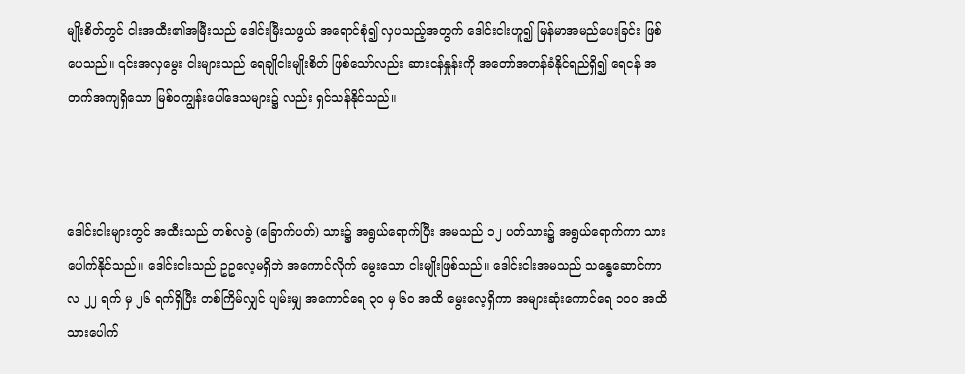မျိုးစိတ်တွင် ငါးအထီး၏အမြီးသည် ဒေါင်းမြီးသဖွယ် အရောင်စုံ၍ လှပသည့်အတွက် ဒေါင်းငါးဟူ၍ မြန်မာအမည်ပေးခြင်း ဖြစ်ပေသည်။ ၎င်းအလှမွေး ငါးများသည် ရေချိုငါးမျိုးစိတ် ဖြစ်သော်လည်း ဆားငန်နှုန်းကို အတော်အတန်ခံနိုင်ရည်ရှိ၍ ရေငန် အတက်အကျရှိသော မြစ်ဝကျွန်းပေါ်ဒေသများ၌ လည်း ရှင်သန်နိုင်သည်။



ဒေါင်းငါးများတွင် အထီးသည် တစ်လခွဲ (ခြောက်ပတ်) သား၌ အရွယ်ရောက်ပြီး အမသည် ၁၂ ပတ်သား၌ အရွယ်ရောက်ကာ သားပေါက်နိုင်သည်။ ဒေါင်းငါးသည် ဥဥလေ့မရှိဘဲ အကောင်လိုက် မွေးသော ငါးမျိုးဖြစ်သည်။ ဒေါင်းငါးအမသည် သန္ဓေဆောင်ကာလ ၂၂ ရက် မှ ၂၆ ရက်ရှိပြီး တစ်ကြိမ်လျှင် ပျမ်းမျှ အကောင်ရေ ၃၀ မှ ၆၀ အထိ မွေးလေ့ရှိကာ အများဆုံးကောင်ရေ ၁၀၀ အထိ သားပေါက်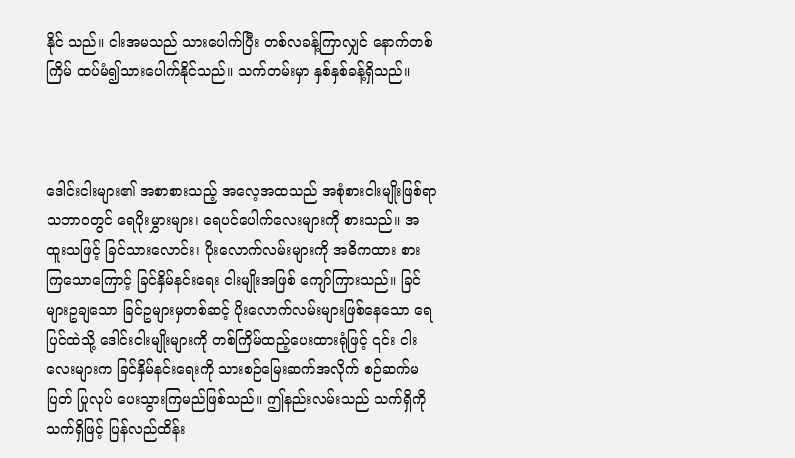နိုင် သည်။ ငါးအမသည် သားပေါက်ပြီး တစ်လခန့်ကြာလျှင် နောက်တစ်ကြိမ် ထပ်မံ၍သားပေါက်နိုင်သည်။ သက်တမ်းမှာ နှစ်နှစ်ခန့်ရှိသည်။



ဒေါင်းငါးများ၏ အစာစားသည့် အလေ့အထသည် အစုံစားငါးမျိုးဖြစ်ရာ သဘာဝတွင် ရေပိုးမွှားများ၊ ရေပင်ပေါက်လေးများကို စားသည်။ အထူးသဖြင့် ခြင်သားလောင်း၊ ပိုးလောက်လမ်းများကို အဓိကထား စားကြသောကြောင့် ခြင်နှိမ်နင်းရေး ငါးမျိုးအဖြစ် ကျော်ကြားသည်။ ခြင်များဥချသော ခြင်ဥများမှတစ်ဆင့် ပိုးလောက်လမ်းများဖြစ်နေသော ရေပြင်ထဲသို့ ဒေါင်းငါးမျိုးများကို တစ်ကြိမ်ထည့်ပေးထားရုံဖြင့် ၎င်း ငါးလေးများက ခြင်နှိမ်နင်းရေးကို သားစဉ်မြေးဆက်အလိုက် စဉ်ဆက်မပြတ် ပြုလုပ် ပေးသွားကြမည်ဖြစ်သည်။ ဤနည်းလမ်းသည် သက်ရှိကို သက်ရှိဖြင့် ပြန်လည်ထိန်း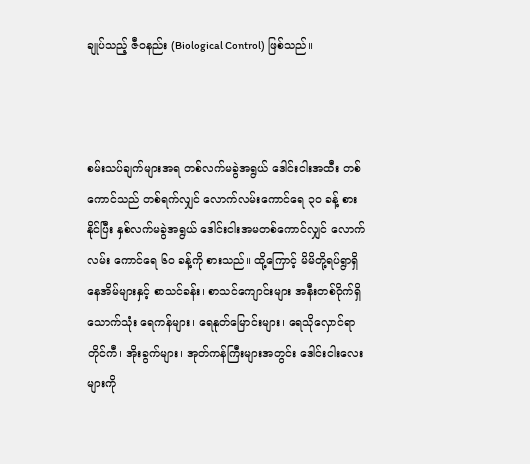ချုပ်သည့် ဇီဝနည်း (Biological Control) ဖြစ်သည်။



စမ်းသပ်ချက်များအရ တစ်လက်မခွဲအရွယ် ဒေါင်းငါးအထီး တစ်ကောင်သည် တစ်ရက်လျှင် လောက်လမ်းကောင်ရေ ၃၀ ခန့် စားနိုင်ပြီး နှစ်လက်မခွဲအရွယ် ဒေါင်းငါးအမတစ်ကောင်လျှင် လောက်လမ်း ကောင်ရေ ၆၀ ခန့်ကို စားသည်။ ထို့ကြောင့် မိမိတို့ရပ်ရွာရှိ နေအိမ်များနှင့် စာသင်ခန်း၊ စာသင်ကျောင်းများ အနီးတစ်ဝိုက်ရှိ သောက်သုံး ရေကန်များ၊ ရေနုတ်မြောင်းများ၊ ရေသိုလှောင်ရာ တိုင်ကီ၊ အိုးခွက်များ၊ အုတ်ကန်ကြီးများအတွင်း ဒေါင်းငါးလေးများကို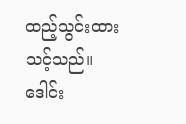ထည့်သွင်းထားသင့်သည်။ ဒေါင်း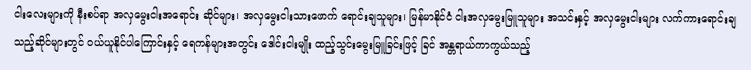ငါးလေးများကို နီးစပ်ရာ အလှမွေးငါးအရောင်း ဆိုင်များ၊ အလှမွေးငါးသားဖောက် ရောင်းချသူများ၊ မြန်မာနိုင်ငံ ငါးအလှမွေးမြူသူများ အသင်းနှင့် အလှမွေးငါးများ လက်ကားရောင်းချသည့်ဆိုင်များတွင် ဝယ်ယူနိုင်ပါကြောင်းနှင့် ရေကန်များအတွင်း ဒေါင်းငါးမျိုး ထည့်သွင်းမွေးမြူခြင်းဖြင့် ခြင် အန္တရာယ်ကာကွယ်သည့်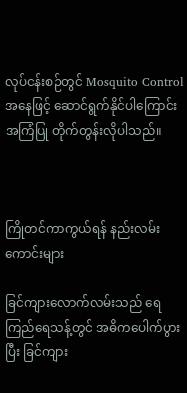လုပ်ငန်းစဉ်တွင် Mosquito Control အနေဖြင့် ဆောင်ရွက်နိုင်ပါကြောင်း အကြံပြု တိုက်တွန်းလိုပါသည်။



ကြိုတင်ကာကွယ်ရန် နည်းလမ်းကောင်းများ

ခြင်ကျားလောက်လမ်းသည် ရေကြည်ရေသန့်တွင် အဓိကပေါက်ပွားပြီး ခြင်ကျား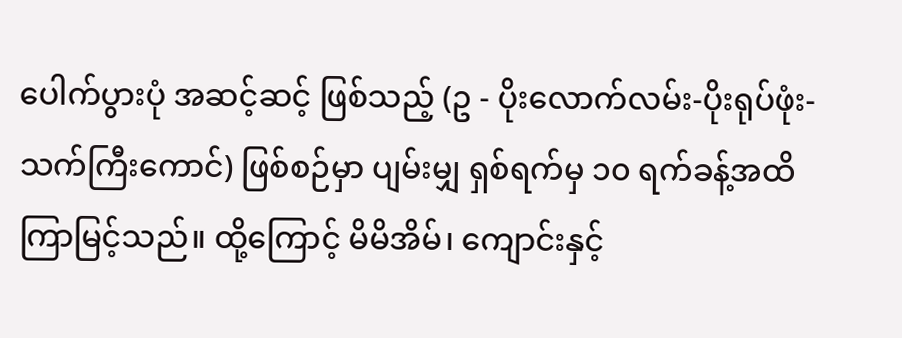ပေါက်ပွားပုံ အဆင့်ဆင့် ဖြစ်သည့် (ဥ - ပိုးလောက်လမ်း-ပိုးရုပ်ဖုံး-သက်ကြီးကောင်) ဖြစ်စဉ်မှာ ပျမ်းမျှ ရှစ်ရက်မှ ၁၀ ရက်ခန့်အထိ ကြာမြင့်သည်။ ထို့ကြောင့် မိမိအိမ်၊ ကျောင်းနှင့်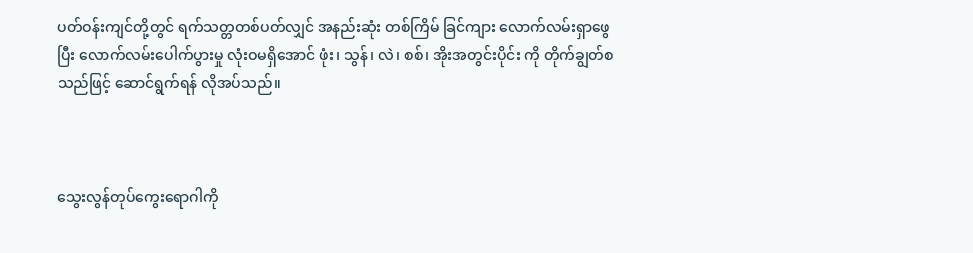ပတ်ဝန်းကျင်တို့တွင် ရက်သတ္တတစ်ပတ်လျှင် အနည်းဆုံး တစ်ကြိမ် ခြင်ကျား လောက်လမ်းရှာဖွေပြီး လောက်လမ်းပေါက်ပွားမှု လုံးဝမရှိအောင် ဖုံး၊ သွန်၊ လဲ၊ စစ်၊ အိုးအတွင်းပိုင်း ကို တိုက်ချွတ်စသည်ဖြင့် ဆောင်ရွက်ရန် လိုအပ်သည်။



သွေးလွန်တုပ်ကွေးရောဂါကို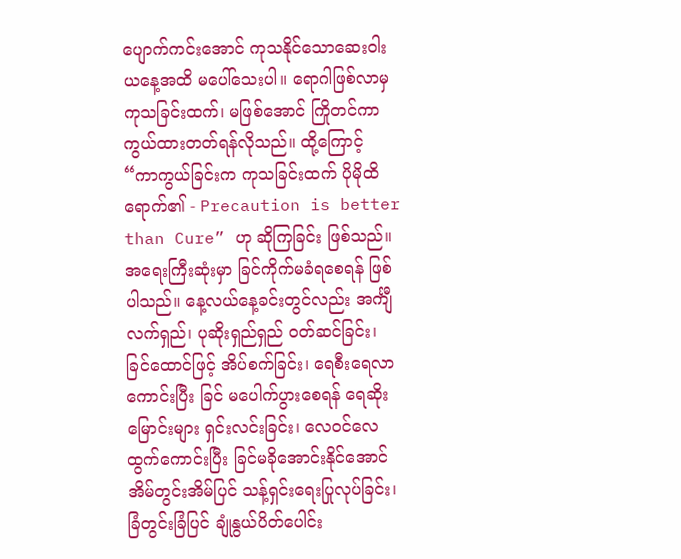ပျောက်ကင်းအောင် ကုသနိုင်သောဆေးဝါး ယနေ့အထိ မပေါ်သေးပါ။ ရောဂါဖြစ်လာမှ ကုသခြင်းထက်၊ မဖြစ်အောင် ကြိုတင်ကာကွယ်ထားတတ်ရန်လိုသည်။ ထို့ကြောင့် “ကာကွယ်ခြင်းက ကုသခြင်းထက် ပိုမိုထိရောက်၏ - Precaution is better than Cure” ဟု ဆိုကြခြင်း ဖြစ်သည်။ အရေးကြီးဆုံးမှာ ခြင်ကိုက်မခံရစေရန် ဖြစ်ပါသည်။ နေ့လယ်နေ့ခင်းတွင်လည်း အင်္ကျီ လက်ရှည်၊ ပုဆိုးရှည်ရှည် ဝတ်ဆင်ခြင်း၊ ခြင်ထောင်ဖြင့် အိပ်စက်ခြင်း၊ ရေစီးရေလာကောင်းပြီး ခြင် မပေါက်ပွားစေရန် ရေဆိုးမြောင်းများ ရှင်းလင်းခြင်း၊ လေဝင်လေထွက်ကောင်းပြီး ခြင်မခိုအောင်းနိုင်အောင် အိမ်တွင်းအိမ်ပြင် သန့်ရှင်းရေးပြုလုပ်ခြင်း၊ ခြံတွင်းခြံပြင် ချုံနွယ်ပိတ်ပေါင်း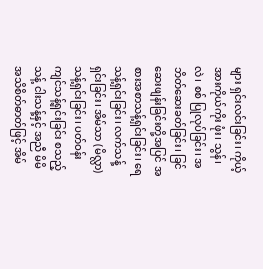များ ရှင်းလင်းခြင်း၊ ကိုယ့်အားကိုယ်ကိုး ဖုံး၊ သွန်၊ လဲ၊ စစ် ပြုလုပ်ခြင်း၊ အဘိတ်ဆေးခတ်ခြင်း၊ ခြင်ဆေးဖျန်းခြင်းတို့အပြင် အစားအစာသန့်ရှင်းခြင်း၊ ရေသန့်ရှင်းခြင်း၊ လက်သန့်ရှင်းခြင်း၊ အိမ်သာ (မိလ္လာ) သန့်ရှင်းခြင်း၊ ပတ်ဝန်းကျင်သန့်ရှင်းခြင်း စသည့် သန့် ငါးသန့်နှင့် အညီ မိမိအသိစိတ်ဓာတ်ဖြင့် အိမ်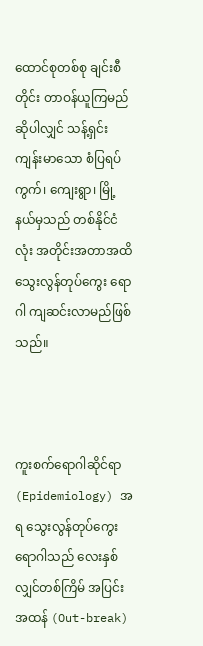ထောင်စုတစ်စု ချင်းစီတိုင်း တာဝန်ယူကြမည်ဆိုပါလျှင် သန့်ရှင်း ကျန်းမာသော စံပြရပ်ကွက်၊ ကျေးရွာ၊ မြို့နယ်မှသည် တစ်နိုင်ငံလုံး အတိုင်းအတာအထိ သွေးလွန်တုပ်ကွေး ရောဂါ ကျဆင်းလာမည်ဖြစ်သည်။



ကူးစက်ရောဂါဆိုင်ရာ (Epidemiology) အရ သွေးလွန်တုပ်ကွေးရောဂါသည် လေးနှစ်လျှင်တစ်ကြိမ် အပြင်းအထန် (Out-break)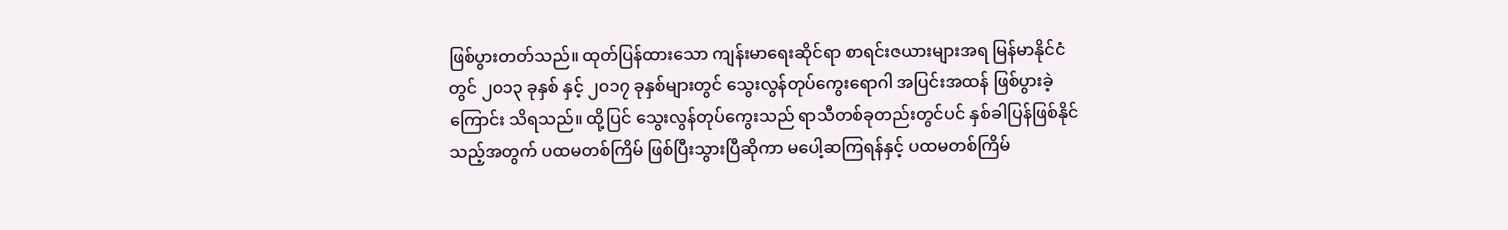ဖြစ်ပွားတတ်သည်။ ထုတ်ပြန်ထားသော ကျန်းမာရေးဆိုင်ရာ စာရင်းဇယားများအရ မြန်မာနိုင်ငံတွင် ၂၀၁၃ ခုနှစ် နှင့် ၂၀၁၇ ခုနှစ်များတွင် သွေးလွန်တုပ်ကွေးရောဂါ အပြင်းအထန် ဖြစ်ပွားခဲ့ကြောင်း သိရသည်။ ထို့ပြင် သွေးလွန်တုပ်ကွေးသည် ရာသီတစ်ခုတည်းတွင်ပင် နှစ်ခါပြန်ဖြစ်နိုင်သည့်အတွက် ပထမတစ်ကြိမ် ဖြစ်ပြီးသွားပြီဆိုကာ မပေါ့ဆကြရန်နှင့် ပထမတစ်ကြိမ်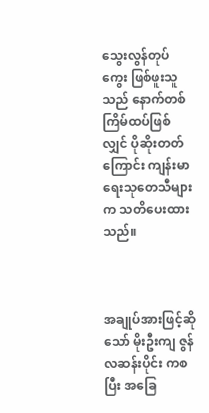သွေးလွန်တုပ်ကွေး ဖြစ်ဖူးသူသည် နောက်တစ်ကြိမ်ထပ်ဖြစ်လျှင် ပိုဆိုးတတ်ကြောင်း ကျန်းမာရေးသုတေသီများက သတိပေးထားသည်။



အချုပ်အားဖြင့်ဆိုသော် မိုးဦးကျ ဇွန်လဆန်းပိုင်း ကစပြီး အခြေ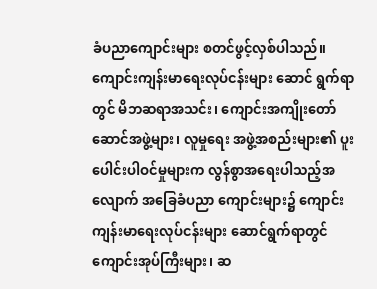ခံပညာကျောင်းများ စတင်ဖွင့်လှစ်ပါသည်။ ကျောင်းကျန်းမာရေးလုပ်ငန်းများ ဆောင် ရွက်ရာတွင် မိဘဆရာအသင်း၊ ကျောင်းအကျိုးတော် ဆောင်အဖွဲ့များ၊ လူမှုရေး အဖွဲ့အစည်းများ၏ ပူးပေါင်းပါဝင်မှုများက လွန်စွာအရေးပါသည့်အလျောက် အခြေခံပညာ ကျောင်းများ၌ ကျောင်း ကျန်းမာရေးလုပ်ငန်းများ ဆောင်ရွက်ရာတွင် ကျောင်းအုပ်ကြီးများ၊ ဆ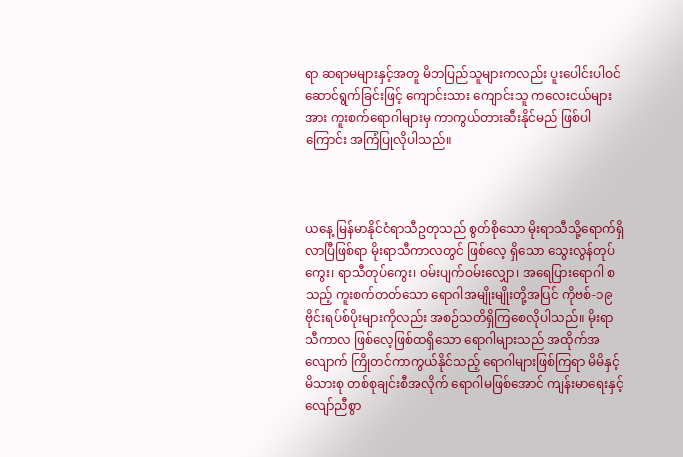ရာ ဆရာမများနှင့်အတူ မိဘပြည်သူများကလည်း ပူးပေါင်းပါဝင် ဆောင်ရွက်ခြင်းဖြင့် ကျောင်းသား ကျောင်းသူ ကလေးငယ်များအား ကူးစက်ရောဂါများမှ ကာကွယ်တားဆီးနိုင်မည် ဖြစ်ပါကြောင်း အကြံပြုလိုပါသည်။



ယနေ့ မြန်မာနိုင်ငံရာသီဥတုသည် စွတ်စိုသော မိုးရာသီသို့ရောက်ရှိလာပြီဖြစ်ရာ မိုးရာသီကာလတွင် ဖြစ်လေ့ ရှိသော သွေးလွန်တုပ်ကွေး၊ ရာသီတုပ်ကွေး၊ ဝမ်းပျက်ဝမ်းလျှော၊ အရေပြားရောဂါ စသည့် ကူးစက်တတ်သော ရောဂါအမျိုးမျိုးတို့အပြင် ကိုဗစ်-၁၉ ဗိုင်းရပ်စ်ပိုးများကိုလည်း အစဉ်သတိရှိကြစေလိုပါသည်။ မိုးရာသီကာလ ဖြစ်လေ့ဖြစ်ထရှိသော ရောဂါများသည် အထိုက်အလျောက် ကြိုတင်ကာကွယ်နိုင်သည့် ရောဂါများဖြစ်ကြရာ မိမိနှင့် မိသားစု တစ်စုချင်းစီအလိုက် ရောဂါမဖြစ်အောင် ကျန်းမာရေးနှင့်လျော်ညီစွာ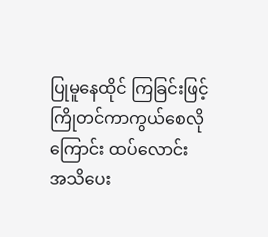ပြုမူနေထိုင် ကြခြင်းဖြင့် ကြိုတင်ကာကွယ်စေလိုကြောင်း ထပ်လောင်း အသိပေး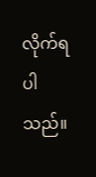လိုက်ရပါသည်။